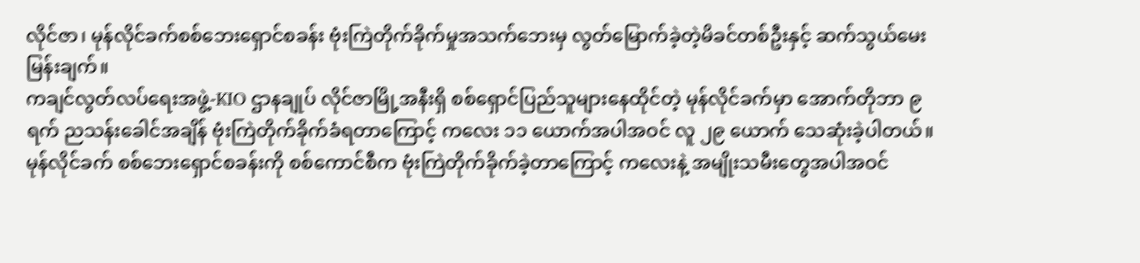လိုင်ဇာ၊ မုန်လိုင်ခက်စစ်ဘေးရှောင်စခန်း ဗုံးကြဲတိုက်ခိုက်မှုအသက်ဘေးမှ လွတ်မြောက်ခဲ့တဲ့မိခင်တစ်ဦးနှင့် ဆက်သွယ်မေးမြန်းချက်။
ကချင်လွတ်လပ်ရေးအဖွဲ့-KIO ဌာနချုပ် လိုင်ဇာမြို့အနီးရှိ စစ်ရှောင်ပြည်သူများနေထိုင်တဲ့ မုန်လိုင်ခက်မှာ အောက်တိုဘာ ၉ ရက် ညသန်းခေါင်အချိန် ဗုံးကြဲတိုက်ခိုက်ခံရတာကြောင့် ကလေး ၁၁ ယောက်အပါအဝင် လူ ၂၉ ယောက် သေဆုံးခဲ့ပါတယ်။
မုန်လိုင်ခက် စစ်ဘေးရှောင်စခန်းကို စစ်ကောင်စီက ဗုံးကြဲတိုက်ခိုက်ခဲ့တာကြောင့် ကလေးနဲ့ အမျိုးသမီးတွေအပါအဝင်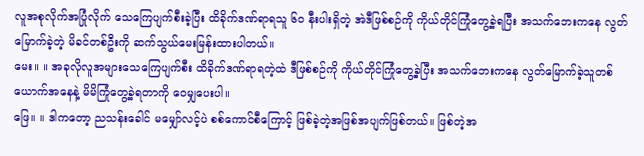လူအစုလိုက်အပြုံလိုက် သေကြေပျက်စီးခဲ့ပြီး ထိခိုက်ဒဏ်ရာရသူ ၆၀ နီးပါးရှိတဲ့ အဲဒီဖြစ်စဉ်ကို ကိုယ်တိုင်ကြုံတွေ့ခဲ့ရပြီး အသက်ဘေးကနေ လွတ်မြောက်ခဲ့တဲ့ မိခင်တစ်ဦးကို ဆက်သွယ်မေးမြန်းထားပါတယ်။
မေး။ ။ အခုလိုလူအများသေကြေပျက်စီး ထိခိုက်ဒဏ်ရာရတဲ့ထဲ ဒီဖြစ်စဉ်ကို ကိုယ်တိုင်ကြုံတွေ့ခဲ့ပြီး အသက်ဘေးကနေ လွတ်မြောက်ခဲ့သူတစ်ယောက်အနေနဲ့ မိမိကြုံတွေ့ခဲ့ရတာကို ဝေမျှပေးပါ။
ဖြေ။ ။ ဒါကတော့ ညသန်းခေါင် မမျှော်လင့်ပဲ စစ်ကောင်စီကြောင့် ဖြစ်ခဲ့တဲ့အဖြစ်အပျက်ဖြစ်တယ်။ ဖြစ်တဲ့အ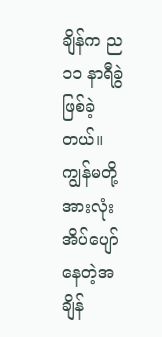ချိန်က ည ၁၁ နာရီခွဲ ဖြစ်ခဲ့တယ်။ ကျွန်မတို့အားလုံး အိပ်ပျော်နေတဲ့အချိန်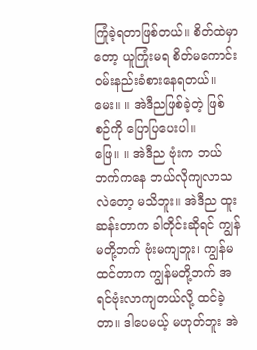ကြုံခဲ့ရတာဖြစ်တယ်။ စိတ်ထဲမှာတော့ ယူကြုံးမရ စိတ်မကောင်း ဝမ်းနည်းခံစားနေရတယ်။
မေး။ ။ အဲဒီညဖြစ်ခဲ့တဲ့ ဖြစ်စဉ်ကို ပြောပြပေးပါ။
ဖြေ။ ။ အဲဒီည ဗုံးက ဘယ်ဘက်ကနေ ဘယ်လိုကျလာသလဲတော့ မသိဘူး။ အဲဒီည ထူးဆန်းတာက ခါတိုင်းဆိုရင် ကျွန်မတို့ဘက် ဗုံးမကျဘူး၊ ကျွန်မထင်တာက ကျွန်မတို့ဘက် အရင်ဗုံးလာကျတယ်လို့ ထင်ခဲ့တာ။ ဒါပေမယ့် မဟုတ်ဘူး အဲ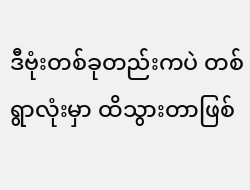ဒီဗုံးတစ်ခုတည်းကပဲ တစ်ရွာလုံးမှာ ထိသွားတာဖြစ်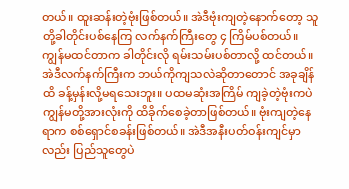တယ်။ ထူးဆန်းတဲ့ဗုံးဖြစ်တယ်။ အဲဒီဗုံးကျတဲ့နောက်တော့ သူတို့ခါတိုင်းပစ်နေကြ လက်နက်ကြီးတွေ ၄ ကြိမ်ပစ်တယ်။ ကျွန်မထင်တာက ခါတိုင်းလို ရမ်းသမ်းပစ်တာလို့ ထင်တယ်။
အဲဒီလက်နက်ကြီးက ဘယ်ကိုကျသလဲဆိုတာတောင် အခုချိန်ထိ ခန့်မှန်းလို့မရသေးဘူး။ ပထမဆုံးအကြိမ် ကျခဲ့တဲ့ဗုံးကပဲ ကျွန်မတို့အားလုံးကို ထိခိုက်စေခဲ့တာဖြစ်တယ်။ ဗုံးကျတဲ့နေရာက စစ်ရှောင်စခန်းဖြစ်တယ်။ အဲဒီအနီးပတ်ဝန်းကျင်မှာလည်း ပြည်သူတွေပဲ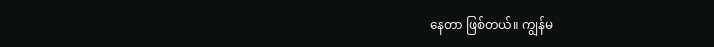နေတာ ဖြစ်တယ်။ ကျွန်မ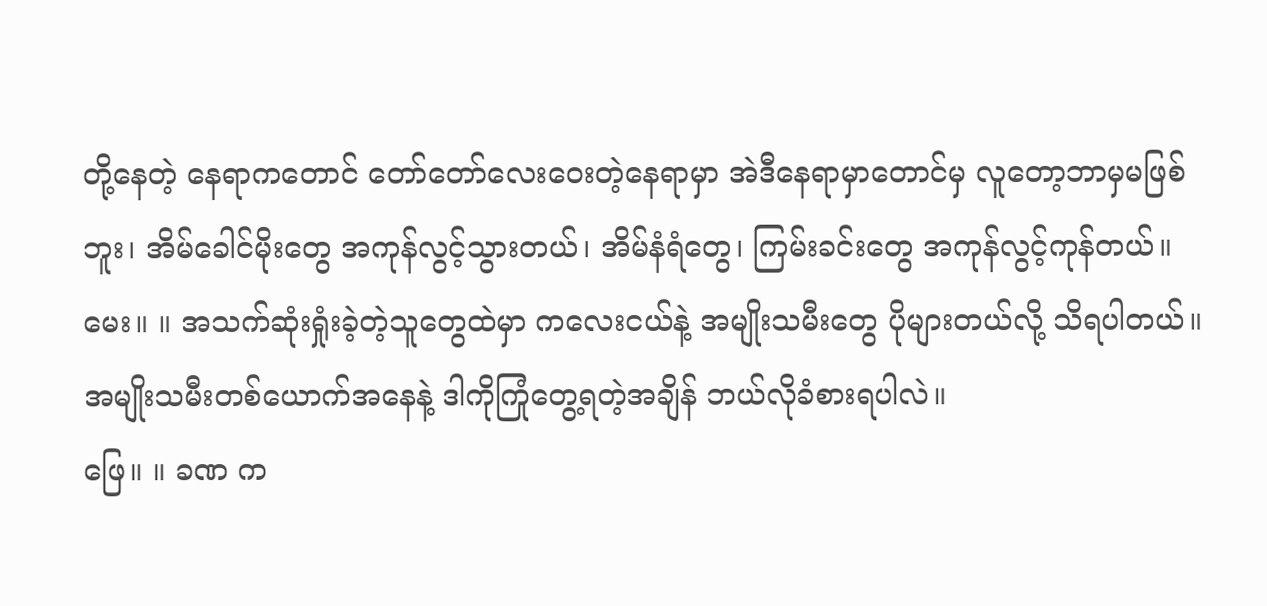တို့နေတဲ့ နေရာကတောင် တော်တော်လေးဝေးတဲ့နေရာမှာ အဲဒီနေရာမှာတောင်မှ လူတော့ဘာမှမဖြစ်ဘူး၊ အိမ်ခေါင်မိုးတွေ အကုန်လွင့်သွားတယ်၊ အိမ်နံရံတွေ၊ ကြမ်းခင်းတွေ အကုန်လွင့်ကုန်တယ်။
မေး။ ။ အသက်ဆုံးရှုံးခဲ့တဲ့သူတွေထဲမှာ ကလေးငယ်နဲ့ အမျိုးသမီးတွေ ပိုများတယ်လို့ သိရပါတယ်။ အမျိုးသမီးတစ်ယောက်အနေနဲ့ ဒါကိုကြုံတွေ့ရတဲ့အချိန် ဘယ်လိုခံစားရပါလဲ။
ဖြေ။ ။ ခဏ က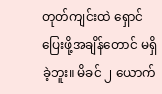တုတ်ကျင်းထဲ ရှောင်ပြေးဖို့အချိန်တောင် မရှိခဲ့ဘူး။ မိခင် ၂ ယောက်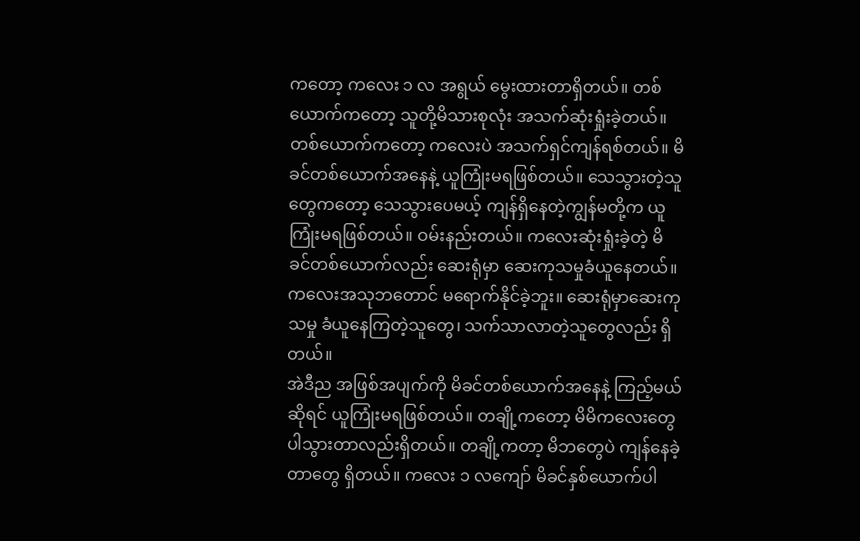ကတော့ ကလေး ၁ လ အရွယ် မွေးထားတာရှိတယ်။ တစ်ယောက်ကတော့ သူတို့မိသားစုလုံး အသက်ဆုံးရှုံးခဲ့တယ်။ တစ်ယောက်ကတော့ ကလေးပဲ အသက်ရှင်ကျန်ရစ်တယ်။ မိခင်တစ်ယောက်အနေနဲ့ ယူကြုံးမရဖြစ်တယ်။ သေသွားတဲ့သူတွေကတော့ သေသွားပေမယ့် ကျန်ရှိနေတဲ့ကျွန်မတို့က ယူကြုံးမရဖြစ်တယ်။ ဝမ်းနည်းတယ်။ ကလေးဆုံးရှုံးခဲ့တဲ့ မိခင်တစ်ယောက်လည်း ဆေးရုံမှာ ဆေးကုသမှုခံယူနေတယ်။ ကလေးအသုဘတောင် မရောက်နိုင်ခဲ့ဘူး။ ဆေးရုံမှာဆေးကုသမှု ခံယူနေကြတဲ့သူတွေ၊ သက်သာလာတဲ့သူတွေလည်း ရှိတယ်။
အဲဒီည အဖြစ်အပျက်ကို မိခင်တစ်ယောက်အနေနဲ့ ကြည့်မယ်ဆိုရင် ယူကြုံးမရဖြစ်တယ်။ တချို့ကတော့ မိမိကလေးတွေ ပါသွားတာလည်းရှိတယ်။ တချို့ကတာ့ မိဘတွေပဲ ကျန်နေခဲ့တာတွေ ရှိတယ်။ ကလေး ၁ လကျော် မိခင်နှစ်ယောက်ပါ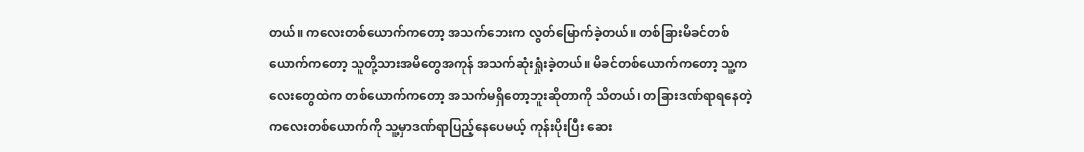တယ်။ ကလေးတစ်ယောက်ကတော့ အသက်ဘေးက လွတ်မြောက်ခဲ့တယ်။ တစ်ခြားမိခင်တစ်ယောက်ကတော့ သူတို့သားအမိတွေအကုန် အသက်ဆုံးရှုံးခဲ့တယ်။ မိခင်တစ်ယောက်ကတော့ သူ့ကလေးတွေထဲက တစ်ယောက်ကတော့ အသက်မရှိတော့ဘူးဆိုတာကို သိတယ်၊ တခြားဒဏ်ရာရနေတဲ့ ကလေးတစ်ယောက်ကို သူ့မှာဒဏ်ရာပြည့်နေပေမယ့် ကုန်းပိုးပြီး ဆေး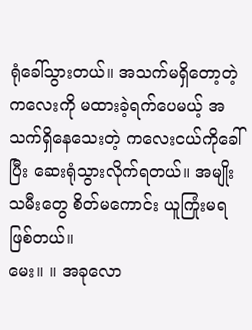ရုံခေါ်သွားတယ်။ အသက်မရှိတော့တဲ့ ကလေးကို မထားခဲ့ရက်ပေမယ့် အသက်ရှိနေသေးတဲ့ ကလေးငယ်ကိုခေါ်ပြီး ဆေးရုံသွားလိုက်ရတယ်။ အမျိုးသမီးတွေ စိတ်မကောင်း ယူကြုံးမရ ဖြစ်တယ်။
မေး။ ။ အခုလော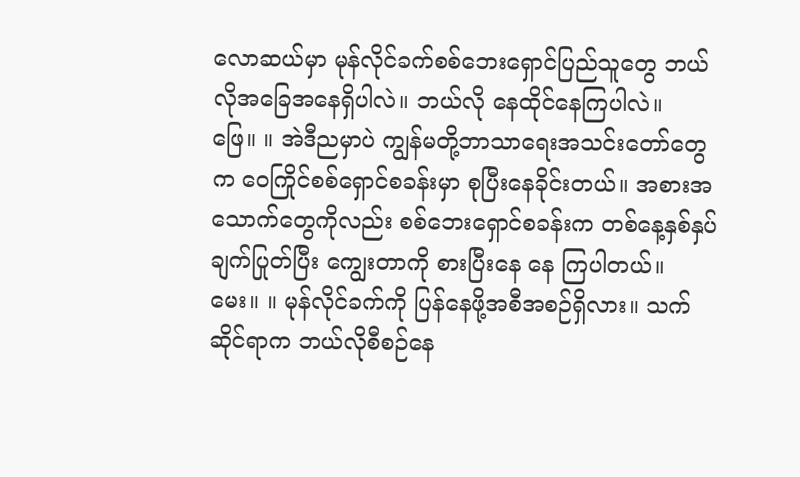လောဆယ်မှာ မုန်လိုင်ခက်စစ်ဘေးရှောင်ပြည်သူတွေ ဘယ်လိုအခြေအနေရှိပါလဲ။ ဘယ်လို နေထိုင်နေကြပါလဲ။
ဖြေ။ ။ အဲဒီညမှာပဲ ကျွန်မတို့ဘာသာရေးအသင်းတော်တွေက ဝေကြိုင်စစ်ရှောင်စခန်းမှာ စုပြီးနေခိုင်းတယ်။ အစားအသောက်တွေကိုလည်း စစ်ဘေးရှောင်စခန်းက တစ်နေ့နှစ်နှပ် ချက်ပြုတ်ပြီး ကျွေးတာကို စားပြီးနေ နေ ကြပါတယ်။
မေး။ ။ မုန်လိုင်ခက်ကို ပြန်နေဖို့အစီအစဉ်ရှိလား။ သက်ဆိုင်ရာက ဘယ်လိုစီစဉ်နေ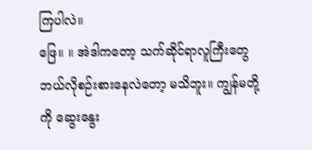ကြပါလဲ။
ဖြေ။ ။ အဲဒါကတော့ သက်ဆိုင်ရာလူကြီးတွေ ဘယ်လိုစဉ်းစားနေလဲတော့ မသိဘူး။ ကျွန်မတို့ကို ဆွေးနွေး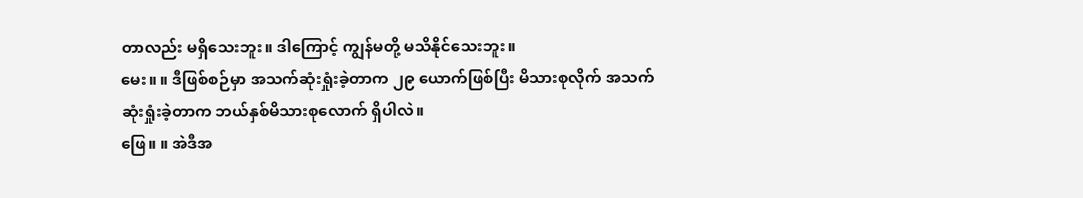တာလည်း မရှိသေးဘူး။ ဒါကြောင့် ကျွန်မတို့ မသိနိုင်သေးဘူး။
မေး။ ။ ဒီဖြစ်စဉ်မှာ အသက်ဆုံးရှုံးခဲ့တာက ၂၉ ယောက်ဖြစ်ပြီး မိသားစုလိုက် အသက်ဆုံးရှုံးခဲ့တာက ဘယ်နှစ်မိသားစုလောက် ရှိပါလဲ။
ဖြေ။ ။ အဲဒီအ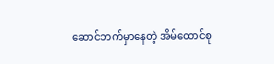ဆောင်ဘက်မှာနေတဲ့ အိမ်ထောင်စု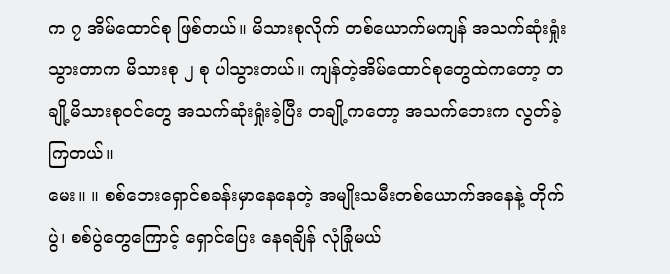က ၇ အိမ်ထောင်စု ဖြစ်တယ်။ မိသားစုလိုက် တစ်ယောက်မကျန် အသက်ဆုံးရှုံးသွားတာက မိသားစု ၂ စု ပါသွားတယ်။ ကျန်တဲ့အိမ်ထောင်စုတွေထဲကတော့ တချို့မိသားစုဝင်တွေ အသက်ဆုံးရှုံးခဲ့ပြီး တချို့ကတော့ အသက်ဘေးက လွတ်ခဲ့ကြတယ်။
မေး။ ။ စစ်ဘေးရှောင်စခန်းမှာနေနေတဲ့ အမျိုးသမီးတစ်ယောက်အနေနဲ့ တိုက်ပွဲ၊ စစ်ပွဲတွေကြောင့် ရှောင်ပြေး နေရချိန် လုံခြုံမယ်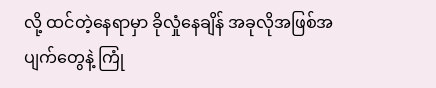လို့ ထင်တဲ့နေရာမှာ ခိုလှုံနေချိန် အခုလိုအဖြစ်အပျက်တွေနဲ့ ကြုံ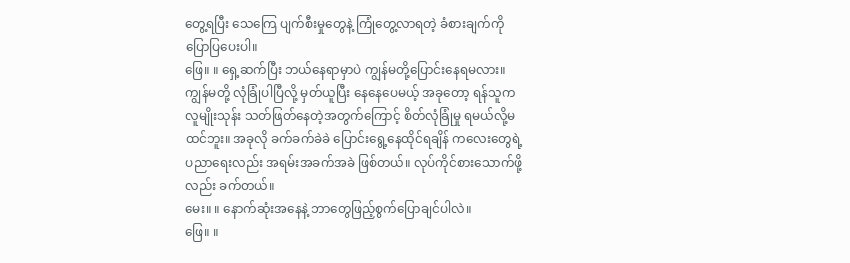တွေ့ရပြီး သေကြေ ပျက်စီးမှုတွေနဲ့ ကြုံတွေ့လာရတဲ့ ခံစားချက်ကို ပြောပြပေးပါ။
ဖြေ။ ။ ရှေ့ဆက်ပြီး ဘယ်နေရာမှာပဲ ကျွန်မတို့ပြောင်းနေရမလား။ ကျွန်မတို့ လုံခြုံပါပြီလို့ မှတ်ယူပြီး နေနေပေမယ့် အခုတော့ ရန်သူက လူမျိုးသုန်း သတ်ဖြတ်နေတဲ့အတွက်ကြောင့် စိတ်လုံခြုံမှု ရမယ်လို့မထင်ဘူး။ အခုလို ခက်ခက်ခဲခဲ ပြောင်းရွေ့နေထိုင်ရချိန် ကလေးတွေရဲ့ပညာရေးလည်း အရမ်းအခက်အခဲ ဖြစ်တယ်။ လုပ်ကိုင်စားသောက်ဖို့လည်း ခက်တယ်။
မေး။ ။ နောက်ဆုံးအနေနဲ့ ဘာတွေဖြည့်စွက်ပြောချင်ပါလဲ။
ဖြေ။ ။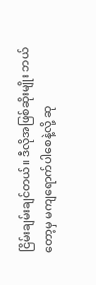ငြိမ်းချမ်းချင်တယ်။ ဒီလိုအဖြစ်ဆိုးမျိုး ဘယ်တော့မှ မကျရောက်ပါစေနဲ့လို့ ဆု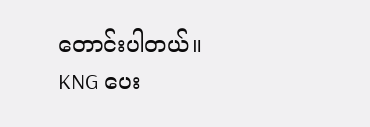တောင်းပါတယ်။
KNG ပေး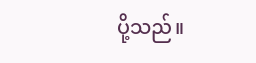ပို့သည်။